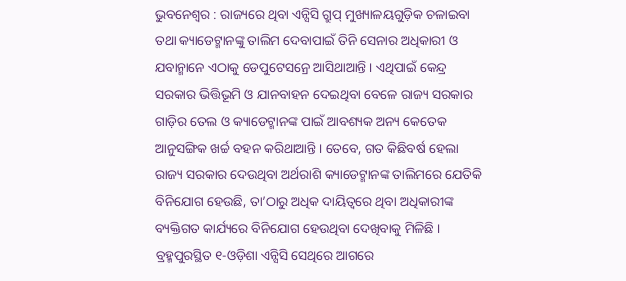ଭୁବନେଶ୍ବର : ରାଜ୍ୟରେ ଥିବା ଏନ୍ସିସି ଗ୍ରୁପ୍ ମୁଖ୍ୟାଳୟଗୁଡ଼ିକ ଚଳାଇବା ତଥା କ୍ୟାଡେଟ୍ମାନଙ୍କୁ ତାଲିମ ଦେବାପାଇଁ ତିନି ସେନାର ଅଧିକାରୀ ଓ ଯବାନ୍ମାନେ ଏଠାକୁ ଡେପୁଟେସନ୍ରେ ଆସିଥାଆନ୍ତି । ଏଥିପାଇଁ କେନ୍ଦ୍ର ସରକାର ଭିତ୍ତିଭୂମି ଓ ଯାନବାହନ ଦେଇଥିବା ବେଳେ ରାଜ୍ୟ ସରକାର ଗାଡ଼ିର ତେଲ ଓ କ୍ୟାଡେଟ୍ମାନଙ୍କ ପାଇଁ ଆବଶ୍ୟକ ଅନ୍ୟ କେତେକ ଆନୁସଙ୍ଗିକ ଖର୍ଚ୍ଚ ବହନ କରିଥାଆନ୍ତି । ତେବେ, ଗତ କିଛିବର୍ଷ ହେଲା ରାଜ୍ୟ ସରକାର ଦେଉଥିବା ଅର୍ଥରାଶି କ୍ୟାଡେଟ୍ମାନଙ୍କ ତାଲିମରେ ଯେତିକି ବିନିଯୋଗ ହେଉଛି, ତା’ଠାରୁ ଅଧିକ ଦାୟିତ୍ବରେ ଥିବା ଅଧିକାରୀଙ୍କ ବ୍ୟକ୍ତିଗତ କାର୍ଯ୍ୟରେ ବିନିଯୋଗ ହେଉଥିବା ଦେଖିବାକୁ ମିଳିଛି । ବ୍ରହ୍ମପୁରସ୍ଥିତ ୧-ଓଡ଼ିଶା ଏନ୍ସିସି ସେଥିରେ ଆଗରେ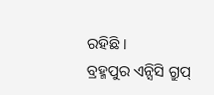ରହିଛି ।
ବ୍ରହ୍ମପୁର ଏନ୍ସିସି ଗ୍ରୁପ୍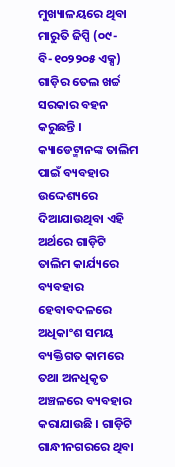ମୁଖ୍ୟାଳୟରେ ଥିବା ମାରୁତି ଜିପ୍ସି (୦୯-ବି-୧୦୨୨୦୫ ଏକ୍ସ) ଗାଡ଼ିର ତେଲ ଖର୍ଚ୍ଚ ସରକାର ବହନ କରୁଛନ୍ତି । କ୍ୟାଡେଟ୍ମାନଙ୍କ ତାଲିମ ପାଇଁ ବ୍ୟବହାର ଉଦ୍ଦେଶ୍ୟରେ ଦିଆଯାଉଥିବା ଏହି ଅର୍ଥରେ ଗାଡ଼ିଟି ତାଲିମ କାର୍ଯ୍ୟରେ ବ୍ୟବହାର ହେବାବଦଳରେ ଅଧିକାଂଶ ସମୟ ବ୍ୟକ୍ତିଗତ କାମରେ ତଥା ଅନଧିକୃତ ଅଞ୍ଚଳରେ ବ୍ୟବହାର କରାଯାଉଛି । ଗାଡ଼ିଟି ଗାନ୍ଧୀନଗରରେ ଥିବା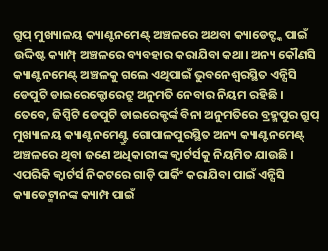ଗ୍ରୁପ୍ ମୁଖ୍ୟାଳୟ କ୍ୟାଣ୍ଟନମେଣ୍ଟ୍ ଅଞ୍ଚଳରେ ଅଥବା କ୍ୟାଡେଟ୍ଙ୍କ ପାଇଁ ଉଦ୍ଦିଷ୍ଟ କ୍ୟାମ୍ପ୍ ଅଞ୍ଚଳରେ ବ୍ୟବହାର କରାଯିବା କଥା। ଅନ୍ୟ କୌଣସି କ୍ୟାଣ୍ଟନମେଣ୍ଟ୍ ଅଞ୍ଚଳକୁ ଗଲେ ଏଥିପାଇଁ ଭୁବନେଶ୍ବରସ୍ଥିତ ଏନ୍ସିସି ଡେପୁଟି ଡାଇରେକ୍ଟୋରେଟ୍ରୁ ଅନୁମତି ନେବାର ନିୟମ ରହିଛି । ତେବେ, ଜିପ୍ସିଟି ଡେପୁଟି ଡାଇରେକ୍ଟର୍ଙ୍କ ବିନା ଅନୁମତିରେ ବ୍ରହ୍ମପୁର ଗ୍ରୁପ୍ ମୁଖ୍ୟାଳୟ କ୍ୟାଣ୍ଟନମେଣ୍ଟ୍ରୁ ଗୋପାଳପୁରସ୍ଥିତ ଅନ୍ୟ କ୍ୟାଣ୍ଟନମେଣ୍ଟ୍ ଅଞ୍ଚଳରେ ଥିବା ଜଣେ ଅଧିକାରୀଙ୍କ କ୍ବାର୍ଟର୍ସକୁ ନିୟମିତ ଯାଉଛି । ଏପରିକି କ୍ବାର୍ଟର୍ସ ନିକଟରେ ଗାଡ଼ି ପାର୍କିଂ କରାଯିବା ପାଇଁ ଏନ୍ସିସି କ୍ୟାଡେଟ୍ମାନଙ୍କ କ୍ୟାମ୍ପ ପାଇଁ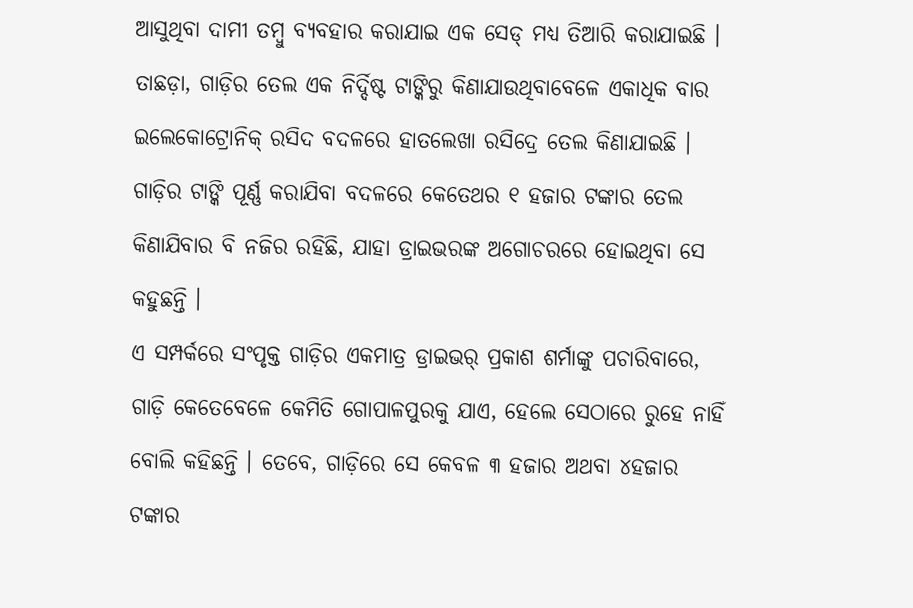ଆସୁଥିବା ଦାମୀ ତମ୍ବୁ ବ୍ୟବହାର କରାଯାଇ ଏକ ସେଡ୍ ମଧ୍ୟ ତିଆରି କରାଯାଇଛି । ତାଛଡ଼ା, ଗାଡ଼ିର ତେଲ ଏକ ନିର୍ଦ୍ଦିଷ୍ଟ ଟାଙ୍କିରୁ କିଣାଯାଉଥିବାବେଳେ ଏକାଧିକ ବାର ଇଲେକୋଟ୍ରୋନିକ୍ ରସିଦ ବଦଳରେ ହାତଲେଖା ରସିଦ୍ରେ ତେଲ କିଣାଯାଇଛି । ଗାଡ଼ିର ଟାଙ୍କି ପୂର୍ଣ୍ଣ କରାଯିବା ବଦଳରେ କେତେଥର ୧ ହଜାର ଟଙ୍କାର ତେଲ କିଣାଯିବାର ବି ନଜିର ରହିଛି, ଯାହା ଡ୍ରାଇଭରଙ୍କ ଅଗୋଚରରେ ହୋଇଥିବା ସେ କହୁଛନ୍ତି ।
ଏ ସମ୍ପର୍କରେ ସଂପୃକ୍ତ ଗାଡ଼ିର ଏକମାତ୍ର ଡ୍ରାଇଭର୍ ପ୍ରକାଶ ଶର୍ମାଙ୍କୁ ପଚାରିବାରେ, ଗାଡ଼ି କେତେବେଳେ କେମିତି ଗୋପାଳପୁରକୁ ଯାଏ, ହେଲେ ସେଠାରେ ରୁହେ ନାହିଁ ବୋଲି କହିଛନ୍ତି । ତେବେ, ଗାଡ଼ିରେ ସେ କେବଳ ୩ ହଜାର ଅଥବା ୪ହଜାର ଟଙ୍କାର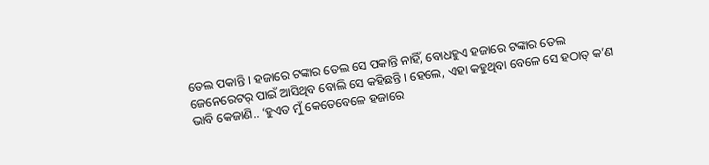ତେଲ ପକାନ୍ତି । ହଜାରେ ଟଙ୍କାର ତେଲ ସେ ପକାନ୍ତି ନାହିଁ, ବୋଧହୁଏ ହଜାରେ ଟଙ୍କାର ତେଲ ଜେନେରେଟର୍ ପାଇଁ ଆସିଥିବ ବୋଲି ସେ କହିଛନ୍ତି । ହେଲେ, ଏହା କହୁଥିବା ବେଳେ ସେ ହଠାତ୍ କ’ଣ ଭାବି କେଜାଣି.. ‘ହୁଏତ ମୁଁ କେତେବେଳେ ହଜାରେ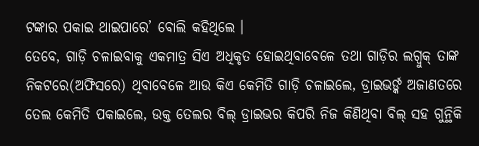ଟଙ୍କାର ପକାଇ ଥାଇପାରେ’ ବୋଲି କହିଥିଲେ ।
ତେବେ, ଗାଡ଼ି ଚଳାଇବାକୁ ଏକମାତ୍ର ସିଏ ଅଧିକୃତ ହୋଇଥିବାବେଳେ ତଥା ଗାଡ଼ିର ଲଗ୍ବୁକ୍ ତାଙ୍କ ନିକଟରେ(ଅଫିସରେ) ଥିବାବେଳେ ଆଉ କିଏ କେମିତି ଗାଡ଼ି ଚଳାଇଲେ, ଡ୍ରାଇଭର୍ଙ୍କ ଅଜାଣତରେ ତେଲ କେମିତି ପକାଇଲେ, ଉକ୍ତ ତେଲର ବିଲ୍ ଡ୍ରାଇଭର କିପରି ନିଜ କିଣିଥିବା ବିଲ୍ ସହ ଗୁନ୍ଥିକି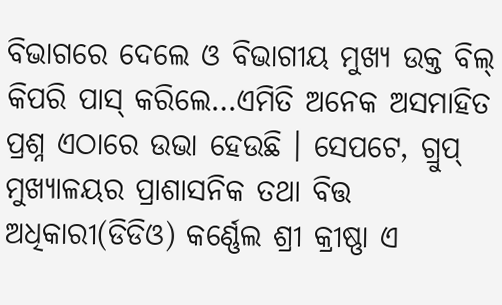ବିଭାଗରେ ଦେଲେ ଓ ବିଭାଗୀୟ ମୁଖ୍ୟ ଉକ୍ତ ବିଲ୍ କିପରି ପାସ୍ କରିଲେ…ଏମିତି ଅନେକ ଅସମାହିତ ପ୍ରଶ୍ନ ଏଠାରେ ଉଭା ହେଉଛି । ସେପଟେ, ଗ୍ରୁପ୍ ମୁଖ୍ୟାଳୟର ପ୍ରାଶାସନିକ ତଥା ବିତ୍ତ ଅଧିକାରୀ(ଡିଡିଓ) କର୍ଣ୍ଣେଲ ଶ୍ରୀ କ୍ରୀଷ୍ଣା ଏ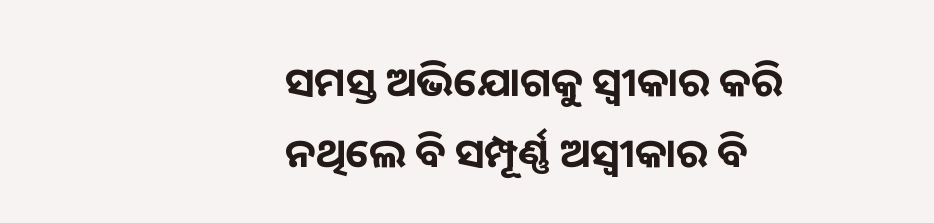ସମସ୍ତ ଅଭିଯୋଗକୁ ସ୍ବୀକାର କରି ନଥିଲେ ବି ସମ୍ପୂର୍ଣ୍ଣ ଅସ୍ବୀକାର ବି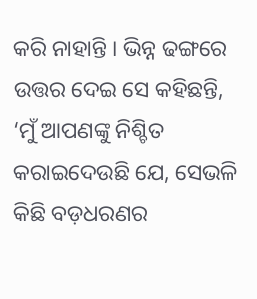କରି ନାହାନ୍ତି । ଭିନ୍ନ ଢଙ୍ଗରେ ଉତ୍ତର ଦେଇ ସେ କହିଛନ୍ତି, ‘ମୁଁ ଆପଣଙ୍କୁ ନିଶ୍ଚିତ କରାଇଦେଉଛି ଯେ, ସେଭଳି କିଛି ବଡ଼ଧରଣର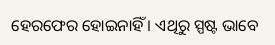ହେରଫେର ହୋଇନାହିଁ । ଏଥିରୁ ସ୍ପଷ୍ଟ ଭାବେ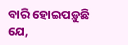ବାରି ହୋଇପଡ଼ୁଛି ଯେ,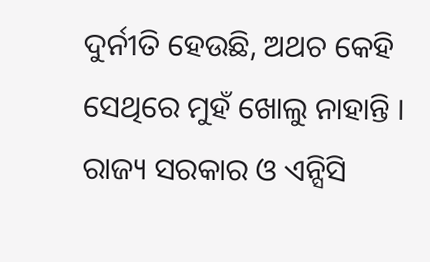ଦୁର୍ନୀତି ହେଉଛି, ଅଥଚ କେହି ସେଥିରେ ମୁହଁ ଖୋଲୁ ନାହାନ୍ତି । ରାଜ୍ୟ ସରକାର ଓ ଏନ୍ସିସି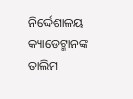ନିର୍ଦ୍ଦେଶାଳୟ କ୍ୟାଡେଟ୍ମାନଙ୍କ ତାଲିମ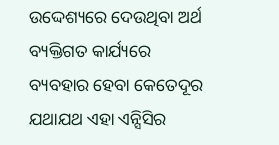ଉଦ୍ଦେଶ୍ୟରେ ଦେଉଥିବା ଅର୍ଥ ବ୍ୟକ୍ତିଗତ କାର୍ଯ୍ୟରେ ବ୍ୟବହାର ହେବା କେତେଦୂର ଯଥାଯଥ ଏହା ଏନ୍ସିସିର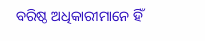ବରିଷ୍ଠ ଅଧିକାରୀମାନେ ହିଁ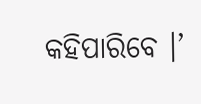କହିପାରିବେ ।’